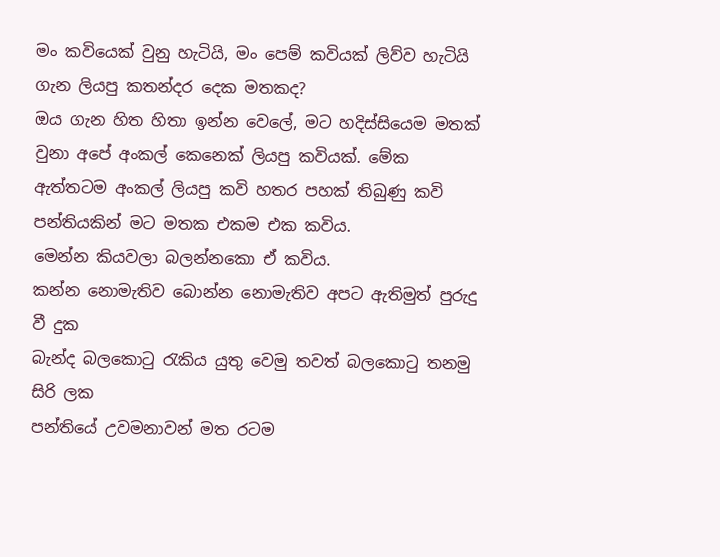මං කවියෙක් වුනු හැටියි, මං පෙම් කවියක් ලිව්ව හැටියි ගැන ලියපු කතන්දර දෙක මතකද?
ඔය ගැන හිත හිතා ඉන්න වෙලේ, මට හදිස්සියෙම මතක් වුනා අපේ අංකල් කෙනෙක් ලියපු කවියක්. මේක ඇත්තටම අංකල් ලියපු කවි හතර පහක් තිබුණු කවි පන්තියකින් මට මතක එකම එක කවිය.
මෙන්න කියවලා බලන්නකො ඒ කවිය.
කන්න නොමැතිව බොන්න නොමැතිව අපට ඇතිමුත් පුරුදු වී දුක
බැන්ද බලකොටු රැකිය යුතු වෙමු තවත් බලකොටු තනමු සිරි ලක
පන්තියේ උවමනාවන් මත රටම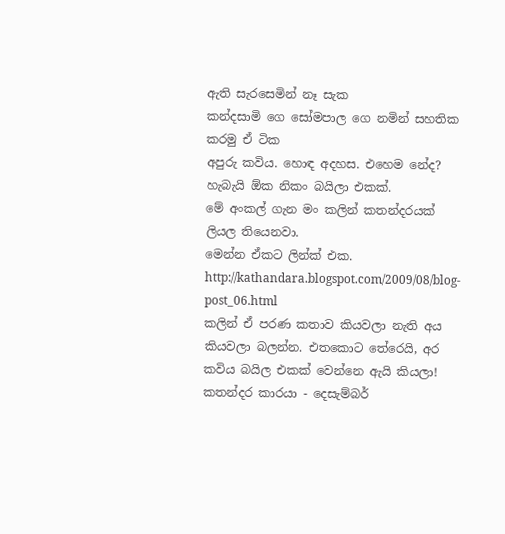ඇති සැරසෙමින් නෑ සැක
කන්දසාමි ගෙ සෝමපාල ගෙ නමින් සහතික කරමු ඒ ටික
අපුරු කවිය. හොඳ අදහස. එහෙම නේද?
හැබැයි ඕක නිකං බයිලා එකක්.
මේ අංකල් ගැන මං කලින් කතන්දරයක් ලියල තියෙනවා.
මෙන්න ඒකට ලින්ක් එක. http://kathandara.blogspot.com/2009/08/blog-post_06.html
කලින් ඒ පරණ කතාව කියවලා නැති අය කියවලා බලන්න. එතකොට තේරෙයි, අර කවිය බයිල එකක් වෙන්නෙ ඇයි කියලා!
කතන්දර කාරයා - දෙසැම්බර්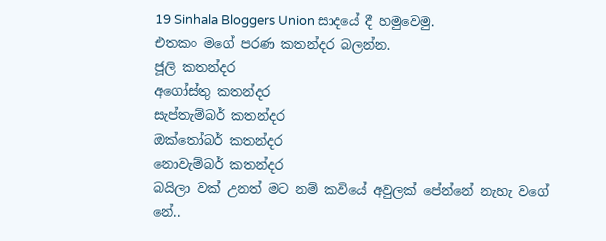19 Sinhala Bloggers Union සාදයේ දී හමුවෙමු.
එතකං මගේ පරණ කතන්දර බලන්න.
ජූලි කතන්දර
අගෝස්තු කතන්දර
සැප්තැම්බර් කතන්දර
ඔක්තෝබර් කතන්දර
නොවැම්බර් කතන්දර
බයිලා වක් උනත් මට නම් කවියේ අවුලක් පේන්නේ නැහැ වගේ නේ..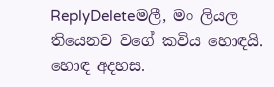ReplyDeleteමලී, මං ලියල තියෙනව වගේ කවිය හොඳයි. හොඳ අදහස.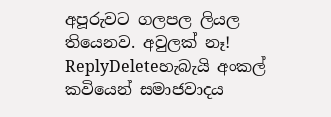අපූරුවට ගලපල ලියල තියෙනව. අවුලක් නෑ!
ReplyDeleteහැබැයි අංකල් කවියෙන් සමාජවාදය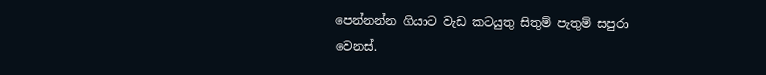පෙන්නන්න ගියාට වැඩ කටයුතු සිතුම් පැතුම් සපුරා වෙනස්.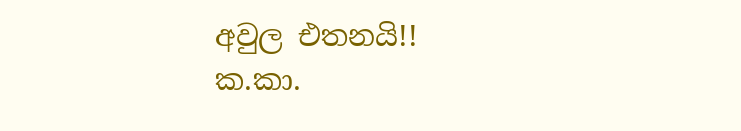අවුල එතනයි!!
ක.කා.